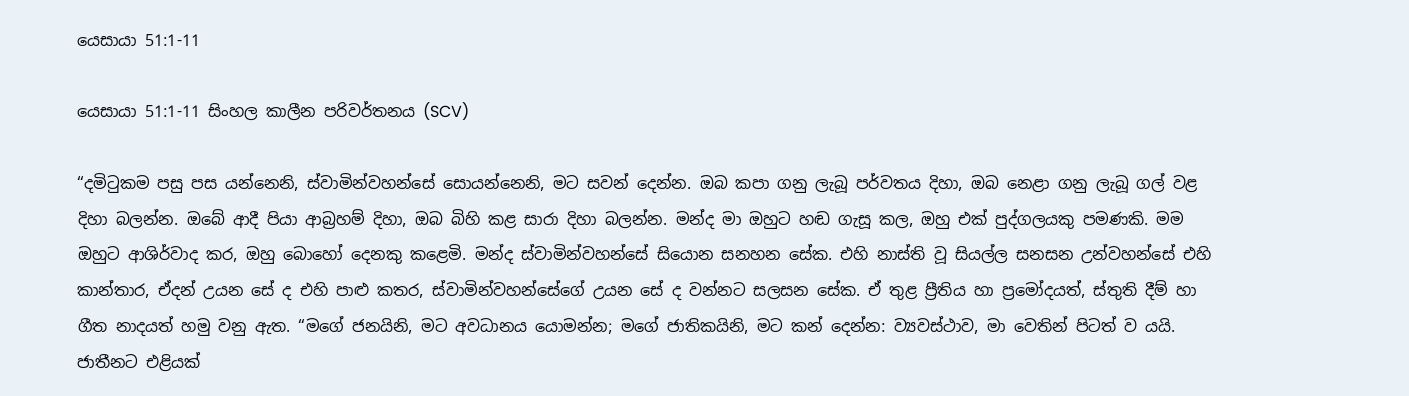යෙසායා 51:1-11

යෙසායා 51:1-11 සිංහල කාලීන පරිවර්තනය (SCV)

“දමිටුකම පසු පස යන්නෙනි, ස්වාමින්වහන්සේ සොයන්නෙනි, මට සවන් දෙන්න. ඔබ කපා ගනු ලැබූ පර්වතය දිහා, ඔබ නෙළා ගනු ලැබූ ගල් වළ දිහා බලන්න. ඔබේ ආදී පියා ආබ්‍රහම් දිහා, ඔබ බිහි කළ සාරා දිහා බලන්න. මන්ද මා ඔහුට හඬ ගැසූ කල, ඔහු එක් පුද්ගලයකු පමණකි. මම ඔහුට ආශිර්වාද කර, ඔහු බොහෝ දෙනකු කළෙමි. මන්ද ස්වාමින්වහන්සේ සියොන සනහන සේක. එහි නාස්ති වූ සියල්ල සනසන උන්වහන්සේ එහි කාන්තාර, ඒදන් උයන සේ ද එහි පාළු කතර, ස්වාමින්වහන්සේගේ උයන සේ ද වන්නට සලසන සේක. ඒ තුළ ප්‍රීතිය හා ප්‍රමෝදයත්, ස්තුති දීම් හා ගීත නාදයත් හමු වනු ඇත. “මගේ ජනයිනි, මට අවධානය යොමන්න; මගේ ජාතිකයිනි, මට කන් දෙන්න: ව්‍යවස්ථාව, මා වෙතින් පිටත් ව යයි. ජාතීනට එළියක්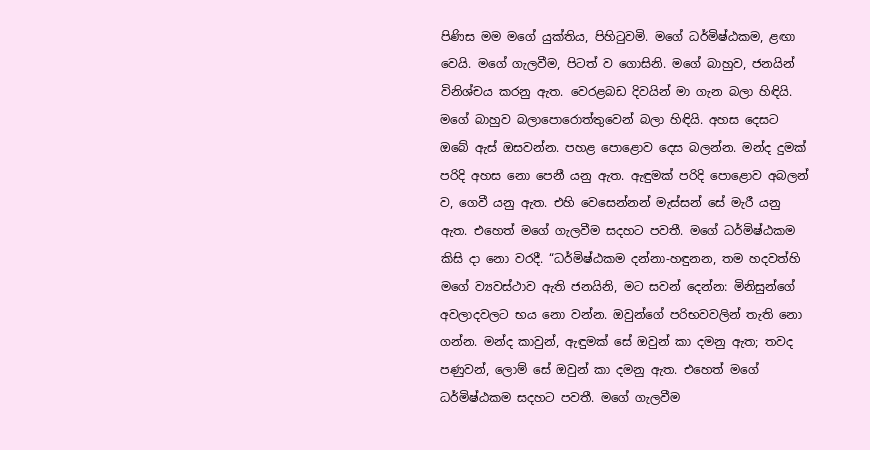පිණිස මම මගේ යුක්තිය, පිහිටුවමි. මගේ ධර්මිෂ්ඨකම, ළඟා වෙයි. මගේ ගැලවීම, පිටත් ව ගොසිනි. මගේ බාහුව, ජනයින් විනිශ්චය කරනු ඇත. වෙරළබඩ දිවයින් මා ගැන බලා හිඳියි. මගේ බාහුව බලාපොරොත්තුවෙන් බලා හිඳියි. අහස දෙසට ඔබේ ඇස් ඔසවන්න. පහළ පොළොව දෙස බලන්න. මන්ද දුමක් පරිදි අහස නො පෙනී යනු ඇත. ඇඳුමක් පරිදි පොළොව අබලන් ව, ගෙවී යනු ඇත. එහි වෙසෙන්නන් මැස්සන් සේ මැරී යනු ඇත. එහෙත් මගේ ගැලවීම සදහට පවතී. මගේ ධර්මිෂ්ඨකම කිසි දා නො වරදී. “ධර්මිෂ්ඨකම දන්නා-හඳුනන, තම හදවත්හි මගේ ව්‍යවස්ථාව ඇති ජනයිනි, මට සවන් දෙන්න: මිනිසුන්ගේ අවලාදවලට භය නො වන්න. ඔවුන්ගේ පරිභවවලින් තැති නො ගන්න. මන්ද කාවුන්, ඇඳුමක් සේ ඔවුන් කා දමනු ඇත; තවද පණුවන්, ලොම් සේ ඔවුන් කා දමනු ඇත. එහෙත් මගේ ධර්මිෂ්ඨකම සදහට පවතී. මගේ ගැලවීම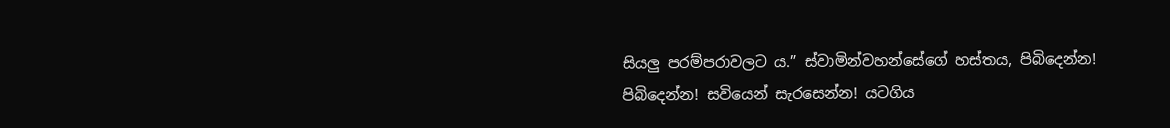සියලු පරම්පරාවලට ය.” ස්වාමින්වහන්සේගේ හස්තය, පිබිදෙන්න! පිබිදෙන්න! සවියෙන් සැරසෙන්න! යටගිය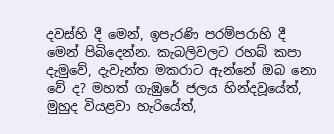දවස්හි දී මෙන්, ඉපැරණි පරම්පරාහි දී මෙන් පිබිදෙන්න. කැබලිවලට රහබ් කපා දැමුවේ, දැවැන්ත මකරාට ඇන්නේ ඔබ නො වේ ද? මහත් ගැඹුරේ ජලය හින්දවූයේත්, මුහුද වියළවා හැරියේත්,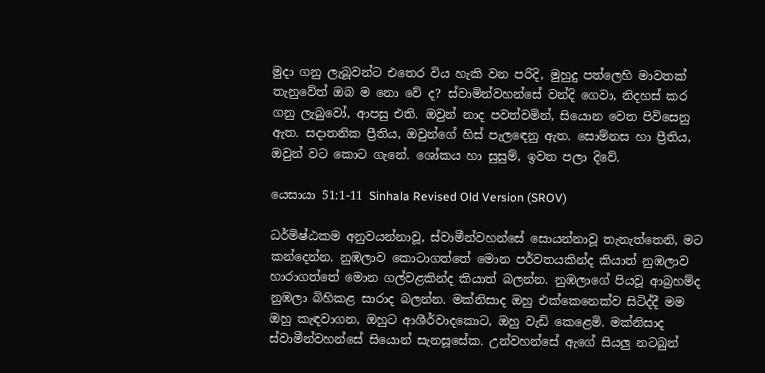මුදා ගනු ලැබූවන්ට එතෙර විය හැකි වන පරිදි, මුහුදු පත්ලෙහි මාවතක් තැනුවේත් ඔබ ම නො වේ ද? ස්වාමින්වහන්සේ වන්දි ගෙවා, නිදහස් කර ගනු ලැබුවෝ, ආපසු එති. ඔවුන් නාද පවත්වමින්, සියොන වෙත පිවිසෙනු ඇත. සදාතනික ප්‍රීතිය, ඔවුන්ගේ හිස් පැලඳෙනු ඇත. සොම්නස හා ප්‍රීතිය, ඔවුන් වට කොට ගැනේ. ශෝකය හා සුසුම්, ඉවත පලා දිවේ.

යෙසායා 51:1-11 Sinhala Revised Old Version (SROV)

ධර්මිෂ්ඨකම අනුවයන්නාවූ, ස්වාමීන්වහන්සේ සොයන්නාවූ තැනැත්තෙනි, මට කන්දෙන්න. නුඹලාව කොටාගත්තේ මොන පර්වතයකින්ද කියාත් නුඹලාව හාරාගත්තේ මොන ගල්වළකින්ද කියාත් බලන්න. නුඹලාගේ පියවූ ආබ්‍රහම්ද නුඹලා බිහිකළ සාරාද බලන්න. මක්නිසාද ඔහු එක්කෙනෙක්ව සිටිද්දී මම ඔහු කැඳවාගන, ඔහුට ආශීර්වාදකොට, ඔහු වැඩි කෙළෙමි. මක්නිසාද ස්වාමීන්වහන්සේ සියොන් සැනසූසේක. උන්වහන්සේ ඇගේ සියලු නටබුන්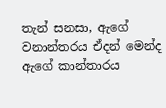තැන් සනසා, ඇගේ වනාන්තරය ඒදන් මෙන්ද ඇගේ කාන්තාරය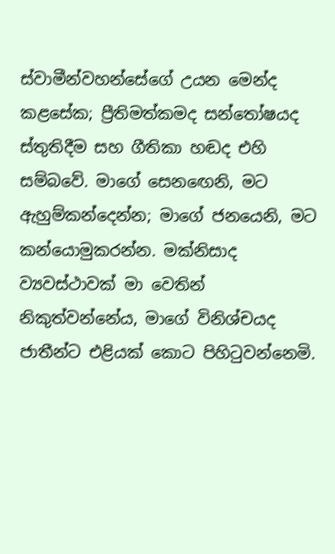ස්වාමීන්වහන්සේගේ උයන මෙන්ද කළසේක; ප්‍රීතිමත්කමද සන්තෝෂයද ස්තුතිදීම සහ ගීතිකා හඬද එහි සම්බවේ. මාගේ සෙනඟෙනි, මට ඇහුම්කන්දෙන්න; මාගේ ජනයෙනි, මට කන්යොමුකරන්න. මක්නිසාද ව්‍යවස්ථාවක් මා වෙතින් නිකුත්වන්නේය, මාගේ විනිශ්චයද ජාතීන්ට එළියක් කොට පිහිටුවන්නෙමි.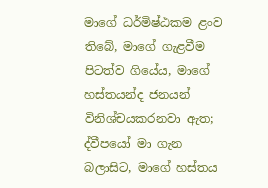මාගේ ධර්මිෂ්ඨකම ළංව තිබේ, මාගේ ගැළවීම පිටත්ව ගියේය, මාගේ හස්තයන්ද ජනයන් විනිශ්චයකරනවා ඇත; ද්වීපයෝ මා ගැන බලාසිට, මාගේ හස්තය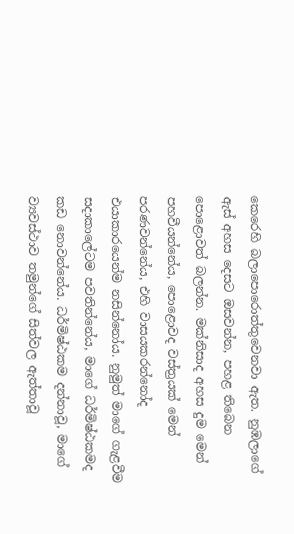කෙරෙහි බලාපොරොත්තුවෙනවා ඇත. නුඹලාගේ ඇස් අහස දෙසට ඔසවන්න, පහළ තිබෙන පොළොවත් බලන්න. මක්නිසාද අහස දුම මෙන් පහවීයන්නේය, පොළොවද වස්ත්‍රයක් මෙන් පරණවන්නේය, එහි වාසයකරන්නෝද එයාකාරයෙන්ම නසින්නෝය. නුමුත් මාගේ ගැළවීම සදාකාලේටම පවතින්නේය, මාගේ ධර්මිෂ්ඨකමද කඩ නොවන්නේය. ධර්මිෂ්ඨකම දන්නාවූ, මාගේ ව්‍යවස්ථාව තමුන්ගේ සිත්වල ඇත්තාවූ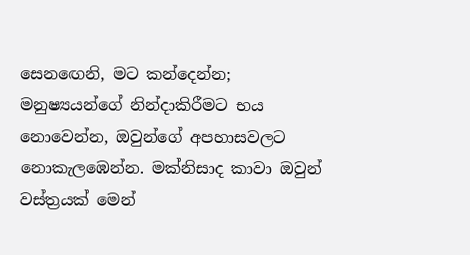සෙනඟෙනි, මට කන්දෙන්න; මනුෂ්‍යයන්ගේ නින්දාකිරීමට භය නොවෙන්න, ඔවුන්ගේ අපහාසවලට නොකැලඹෙන්න. මක්නිසාද කාවා ඔවුන් වස්ත්‍රයක් මෙන්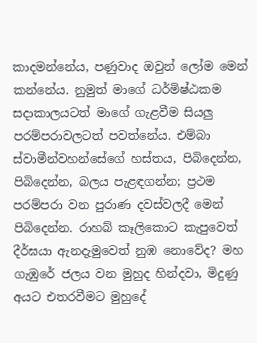කාදමන්නේය, පණුවාද ඔවුන් ලෝම මෙන් කන්නේය. නුමුත් මාගේ ධර්මිෂ්ඨකම සදාකාලයටත් මාගේ ගැළවීම සියලු පරම්පරාවලටත් පවත්නේය. එම්බා ස්වාමීන්වහන්සේගේ හස්තය, පිබිදෙන්න, පිබිදෙන්න, බලය පැළඳගන්න; ප්‍රථම පරම්පරා වන පුරාණ දවස්වලදී මෙන් පිබිදෙන්න. රාහබ් කෑලිකොට කැපුවෙත් දීර්ඝයා ඇනදැමුවෙත් නුඹ නොවේද? මහ ගැඹුරේ ජලය වන මුහුද හින්දවා, මිදුණු අයට එතරවීමට මුහුදේ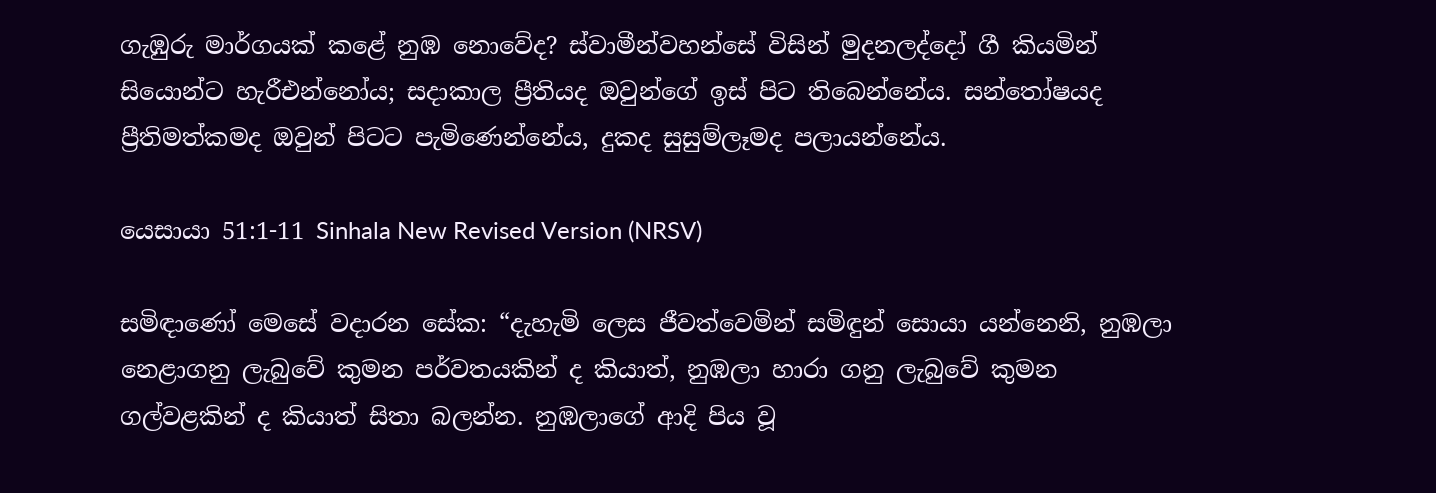ගැඹුරු මාර්ගයක් කළේ නුඹ නොවේද? ස්වාමීන්වහන්සේ විසින් මුදනලද්දෝ ගී කියමින් සියොන්ට හැරීඑන්නෝය; සදාකාල ප්‍රීතියද ඔවුන්ගේ ඉස් පිට තිබෙන්නේය. සන්තෝෂයද ප්‍රීතිමත්කමද ඔවුන් පිටට පැමිණෙන්නේය, දුකද සුසුම්ලෑමද පලායන්නේය.

යෙසායා 51:1-11 Sinhala New Revised Version (NRSV)

සමිඳාණෝ මෙසේ වදාරන සේක: “දැහැමි ලෙස ජීවත්වෙමින් සමිඳුන් සොයා යන්නෙනි, නුඹලා නෙළාගනු ලැබුවේ කුමන පර්වතයකින් ද කියාත්, නුඹලා හාරා ගනු ලැබුවේ කුමන ගල්වළකින් ද කියාත් සිතා බලන්න. නුඹලාගේ ආදි පිය වූ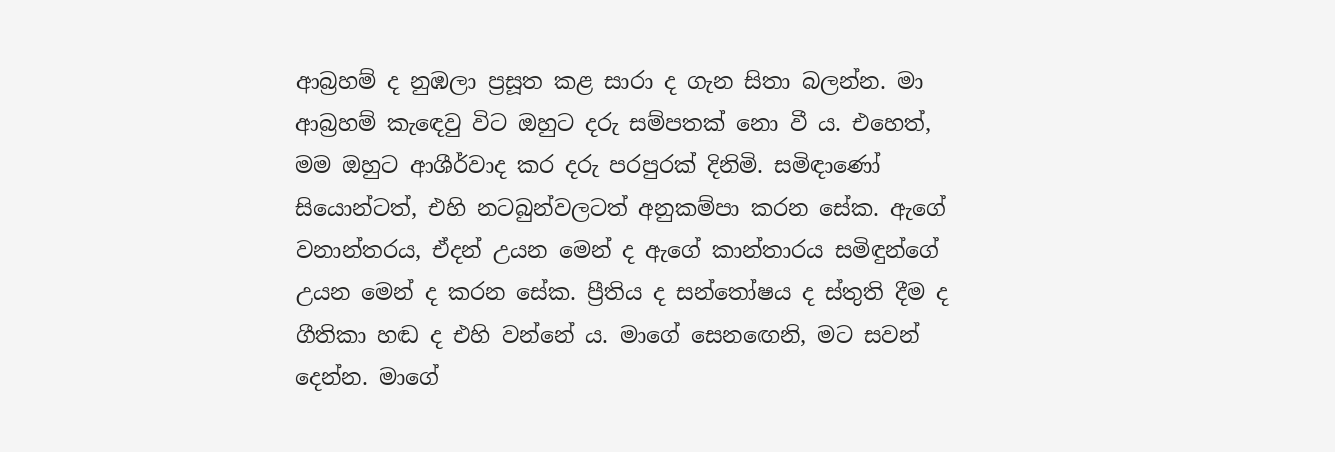ආබ්‍රහම් ද නුඹලා ප්‍රසූත කළ සාරා ද ගැන සිතා බලන්න. මා ආබ්‍රහම් කැඳෙවු විට ඔහුට දරු සම්පතක් නො වී ය. එහෙත්, මම ඔහුට ආශීර්වාද කර දරු පරපුරක් දිනිමි. සමිඳාණෝ සියොන්ටත්, එහි නටබුන්වලටත් අනුකම්පා කරන සේක. ඇගේ වනාන්තරය, ඒදන් උයන මෙන් ද ඇගේ කාන්තාරය සමිඳුන්ගේ උයන මෙන් ද කරන සේක. ප්‍රීතිය ද සන්තෝෂය ද ස්තුති දීම ද ගීතිකා හඬ ද එහි වන්නේ ය. මාගේ සෙනඟෙනි, මට සවන් දෙන්න. මාගේ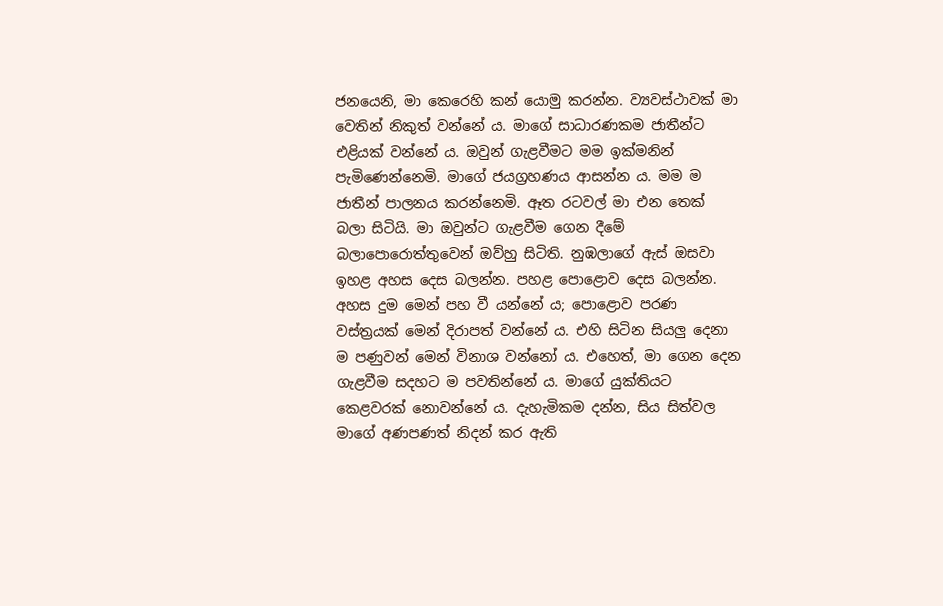ජනයෙනි, මා කෙරෙහි කන් යොමු කරන්න. ව්‍යවස්ථාවක් මා වෙතින් නිකුත් වන්නේ ය. මාගේ සාධාරණකම ජාතීන්ට එළියක් වන්නේ ය. ඔවුන් ගැළවීමට මම ඉක්මනින් පැමිණෙන්නෙමි. මාගේ ජයග්‍රහණය ආසන්න ය. මම ම ජාතීන් පාලනය කරන්නෙමි. ඈත රටවල් මා එන තෙක් බලා සිටියි. මා ඔවුන්ට ගැළවීම ගෙන දීමේ බලාපොරොත්තුවෙන් ඔව්හු සිටිති. නුඹලාගේ ඇස් ඔසවා ඉහළ අහස දෙස බලන්න. පහළ පොළොව දෙස බලන්න. අහස දුම මෙන් පහ වී යන්නේ ය; පොළොව පරණ වස්ත්‍රයක් මෙන් දිරාපත් වන්නේ ය. එහි සිටින සියලු දෙනා ම පණුවන් මෙන් විනාශ වන්නෝ ය. එහෙත්, මා ගෙන දෙන ගැළවීම සදහට ම පවතින්නේ ය. මාගේ යුක්තියට කෙළවරක් නොවන්නේ ය. දැහැමිකම දන්න, සිය සිත්වල මාගේ අණපණත් නිදන් කර ඇති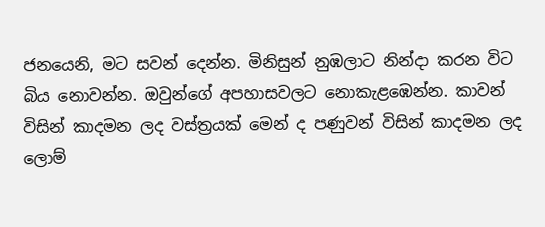ජනයෙනි, මට සවන් දෙන්න. මිනිසුන් නුඹලාට නින්දා කරන විට බිය නොවන්න. ඔවුන්ගේ අපහාසවලට නොකැළඹෙන්න. කාවන් විසින් කාදමන ලද වස්ත්‍රයක් මෙන් ද පණුවන් විසින් කාදමන ලද ලොම්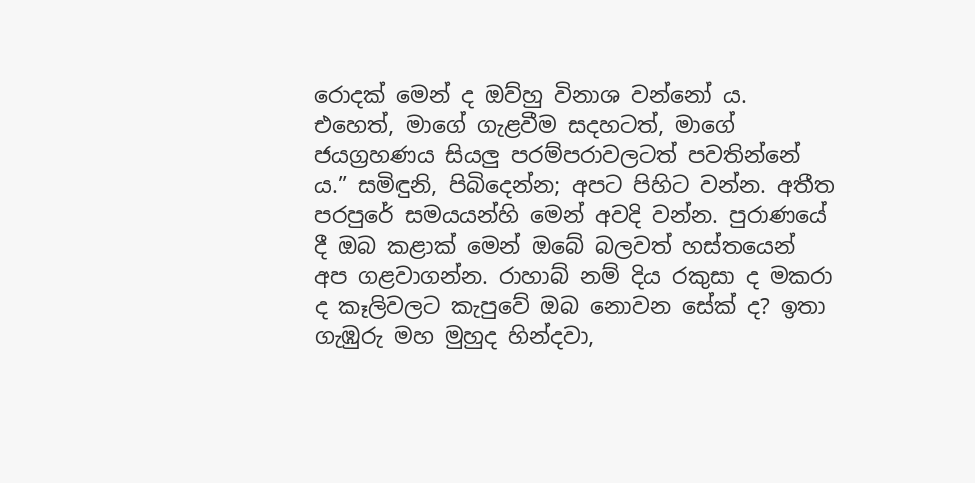රොදක් මෙන් ද ඔව්හු විනාශ වන්නෝ ය. එහෙත්, මාගේ ගැළවීම සදහටත්, මාගේ ජයග්‍රහණය සියලු පරම්පරාවලටත් පවතින්නේ ය.” සමිඳුනි, පිබිදෙන්න; අපට පිහිට වන්න. අතීත පරපුරේ සමයයන්හි මෙන් අවදි වන්න. පුරාණයේ දී ඔබ කළාක් මෙන් ඔබේ බලවත් හස්තයෙන් අප ගළවාගන්න. රාහාබ් නම් දිය රකුසා ද මකරා ද කෑලිවලට කැපුවේ ඔබ නොවන සේක් ද? ඉතා ගැඹුරු මහ මුහුද හින්දවා,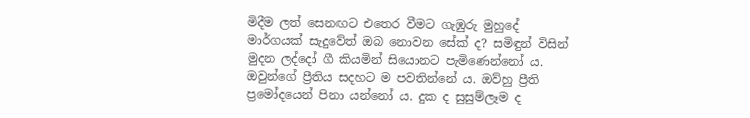මිදීම ලත් සෙනඟට එතෙර වීමට ගැඹුරු මුහුදේ මාර්ගයක් සැදුවේත් ඔබ නොවන සේක් ද? සමිඳුන් විසින් මුදන ලද්දෝ ගී කියමින් සියොනට පැමිණෙන්නෝ ය. ඔවුන්ගේ ප්‍රීතිය සදහට ම පවතින්නේ ය. ඔව්හු ප්‍රීති ප්‍රමෝදයෙන් පිනා යන්නෝ ය. දුක ද සුසුම්ලෑම ද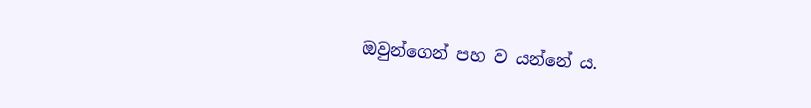ඔවුන්ගෙන් පහ ව යන්නේ ය.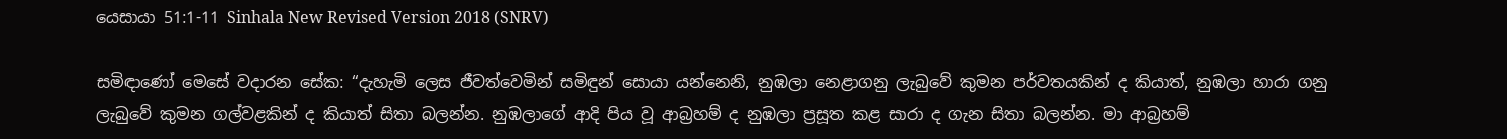යෙසායා 51:1-11 Sinhala New Revised Version 2018 (SNRV)

සමිඳාණෝ මෙසේ වදාරන සේක: “දැහැමි ලෙස ජීවත්වෙමින් සමිඳුන් සොයා යන්නෙනි, නුඹලා නෙළාගනු ලැබුවේ කුමන පර්වතයකින් ද කියාත්, නුඹලා හාරා ගනු ලැබුවේ කුමන ගල්වළකින් ද කියාත් සිතා බලන්න. නුඹලාගේ ආදි පිය වූ ආබ්‍රහම් ද නුඹලා ප්‍රසූත කළ සාරා ද ගැන සිතා බලන්න. මා ආබ්‍රහම්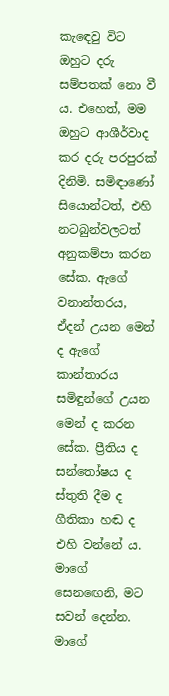කැඳෙවු විට ඔහුට දරු සම්පතක් නො වී ය. එහෙත්, මම ඔහුට ආශීර්වාද කර දරු පරපුරක් දිනිමි. සමිඳාණෝ සියොන්ටත්, එහි නටබුන්වලටත් අනුකම්පා කරන සේක. ඇගේ වනාන්තරය, ඒදන් උයන මෙන් ද ඇගේ කාන්තාරය සමිඳුන්ගේ උයන මෙන් ද කරන සේක. ප්‍රීතිය ද සන්තෝෂය ද ස්තුති දීම ද ගීතිකා හඬ ද එහි වන්නේ ය. මාගේ සෙනඟෙනි, මට සවන් දෙන්න. මාගේ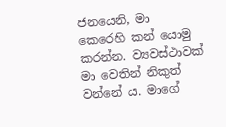ජනයෙනි, මා කෙරෙහි කන් යොමු කරන්න. ව්‍යවස්ථාවක් මා වෙතින් නිකුත් වන්නේ ය. මාගේ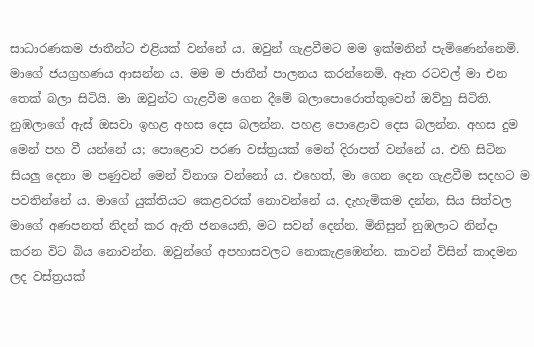සාධාරණකම ජාතීන්ට එළියක් වන්නේ ය. ඔවුන් ගැළවීමට මම ඉක්මනින් පැමිණෙන්නෙමි. මාගේ ජයග්‍රහණය ආසන්න ය. මම ම ජාතීන් පාලනය කරන්නෙමි. ඈත රටවල් මා එන තෙක් බලා සිටියි. මා ඔවුන්ට ගැළවීම ගෙන දීමේ බලාපොරොත්තුවෙන් ඔව්හු සිටිති. නුඹලාගේ ඇස් ඔසවා ඉහළ අහස දෙස බලන්න. පහළ පොළොව දෙස බලන්න. අහස දුම මෙන් පහ වී යන්නේ ය; පොළොව පරණ වස්ත්‍රයක් මෙන් දිරාපත් වන්නේ ය. එහි සිටින සියලු දෙනා ම පණුවන් මෙන් විනාශ වන්නෝ ය. එහෙත්, මා ගෙන දෙන ගැළවීම සදහට ම පවතින්නේ ය. මාගේ යුක්තියට කෙළවරක් නොවන්නේ ය. දැහැමිකම දන්න, සිය සිත්වල මාගේ අණපනත් නිදන් කර ඇති ජනයෙනි, මට සවන් දෙන්න. මිනිසුන් නුඹලාට නින්දා කරන විට බිය නොවන්න. ඔවුන්ගේ අපහාසවලට නොකැළඹෙන්න. කාවන් විසින් කාදමන ලද වස්ත්‍රයක්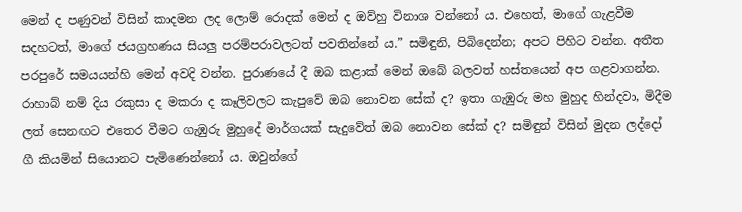මෙන් ද පණුවන් විසින් කාදමන ලද ලොම් රොදක් මෙන් ද ඔව්හු විනාශ වන්නෝ ය. එහෙත්, මාගේ ගැළවීම සදහටත්, මාගේ ජයග්‍රහණය සියලු පරම්පරාවලටත් පවතින්නේ ය.” සමිඳුනි, පිබිදෙන්න; අපට පිහිට වන්න. අතීත පරපුරේ සමයයන්හි මෙන් අවදි වන්න. පුරාණයේ දී ඔබ කළාක් මෙන් ඔබේ බලවත් හස්තයෙන් අප ගළවාගන්න. රාහාබ් නම් දිය රකුසා ද මකරා ද කෑලිවලට කැපුවේ ඔබ නොවන සේක් ද? ඉතා ගැඹුරු මහ මුහුද හින්දවා, මිදීම ලත් සෙනඟට එතෙර වීමට ගැඹුරු මුහුදේ මාර්ගයක් සැදුවේත් ඔබ නොවන සේක් ද? සමිඳුන් විසින් මුදන ලද්දෝ ගී කියමින් සියොනට පැමිණෙන්නෝ ය. ඔවුන්ගේ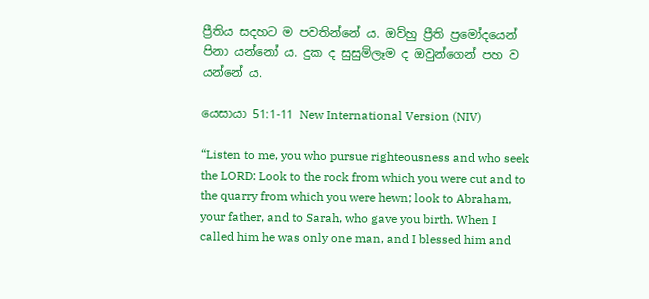ප්‍රීතිය සදහට ම පවතින්නේ ය. ඔව්හු ප්‍රීති ප්‍රමෝදයෙන් පිනා යන්නෝ ය. දුක ද සුසුම්ලෑම ද ඔවුන්ගෙන් පහ ව යන්නේ ය.

යෙසායා 51:1-11 New International Version (NIV)

“Listen to me, you who pursue righteousness and who seek the LORD: Look to the rock from which you were cut and to the quarry from which you were hewn; look to Abraham, your father, and to Sarah, who gave you birth. When I called him he was only one man, and I blessed him and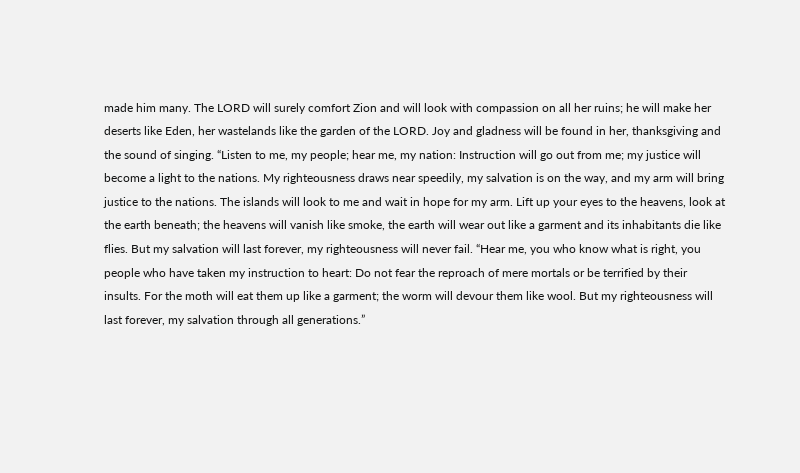made him many. The LORD will surely comfort Zion and will look with compassion on all her ruins; he will make her deserts like Eden, her wastelands like the garden of the LORD. Joy and gladness will be found in her, thanksgiving and the sound of singing. “Listen to me, my people; hear me, my nation: Instruction will go out from me; my justice will become a light to the nations. My righteousness draws near speedily, my salvation is on the way, and my arm will bring justice to the nations. The islands will look to me and wait in hope for my arm. Lift up your eyes to the heavens, look at the earth beneath; the heavens will vanish like smoke, the earth will wear out like a garment and its inhabitants die like flies. But my salvation will last forever, my righteousness will never fail. “Hear me, you who know what is right, you people who have taken my instruction to heart: Do not fear the reproach of mere mortals or be terrified by their insults. For the moth will eat them up like a garment; the worm will devour them like wool. But my righteousness will last forever, my salvation through all generations.”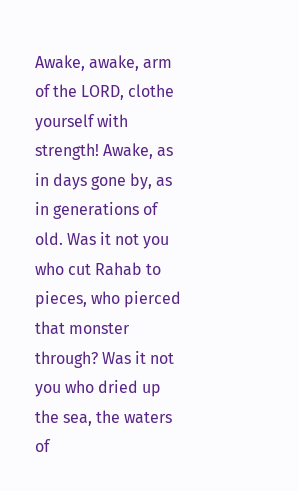Awake, awake, arm of the LORD, clothe yourself with strength! Awake, as in days gone by, as in generations of old. Was it not you who cut Rahab to pieces, who pierced that monster through? Was it not you who dried up the sea, the waters of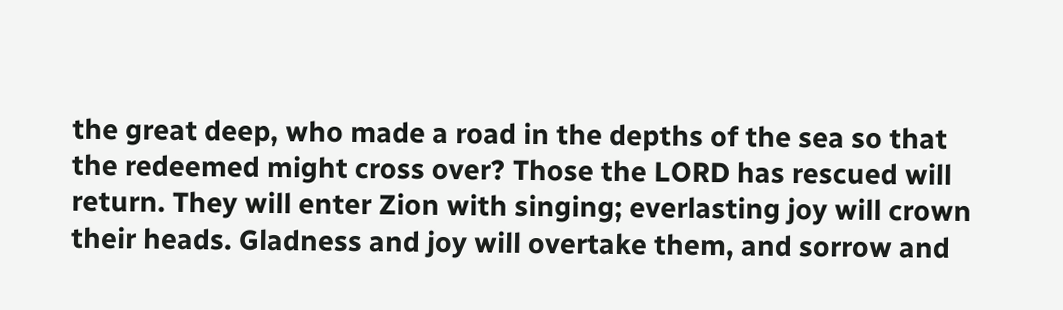the great deep, who made a road in the depths of the sea so that the redeemed might cross over? Those the LORD has rescued will return. They will enter Zion with singing; everlasting joy will crown their heads. Gladness and joy will overtake them, and sorrow and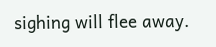sighing will flee away.